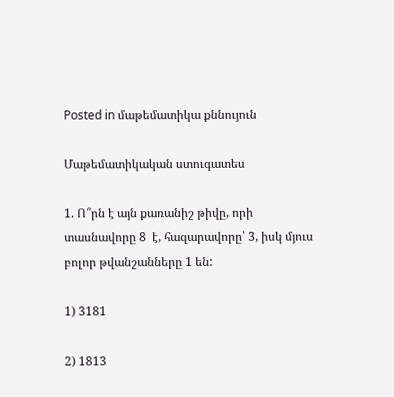Posted in մաթեմատիկա քննույուն

Մաթեմատիկական ստուգատես

1. Ո՞րն է այն քառանիշ թիվը, որի տասնավորը 8  է, հազարավորը՝ 3, իսկ մյուս բոլոր թվանշանները 1 են:

1) 3181

2) 1813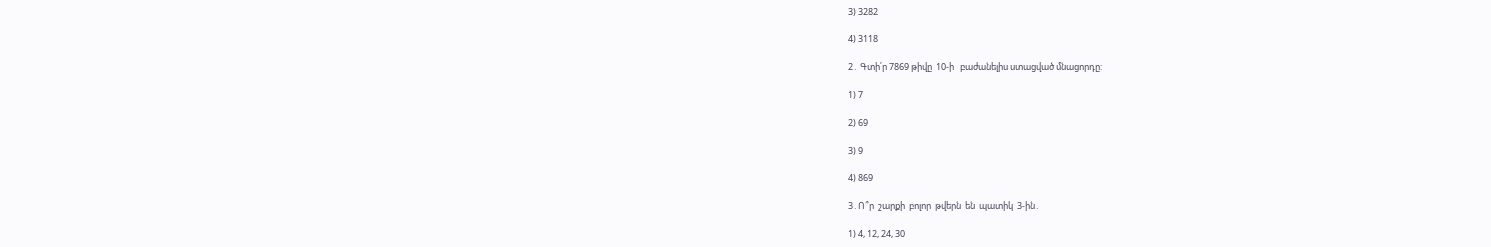3) 3282

4) 3118

2․ Գտի՛ր 7869 թիվը  10-ի   բաժանելիս ստացված մնացորդը:

1) 7

2) 69

3) 9

4) 869

3․Ո՞ր  շարքի  բոլոր  թվերն  են  պատիկ  3-ին․

1) 4, 12, 24, 30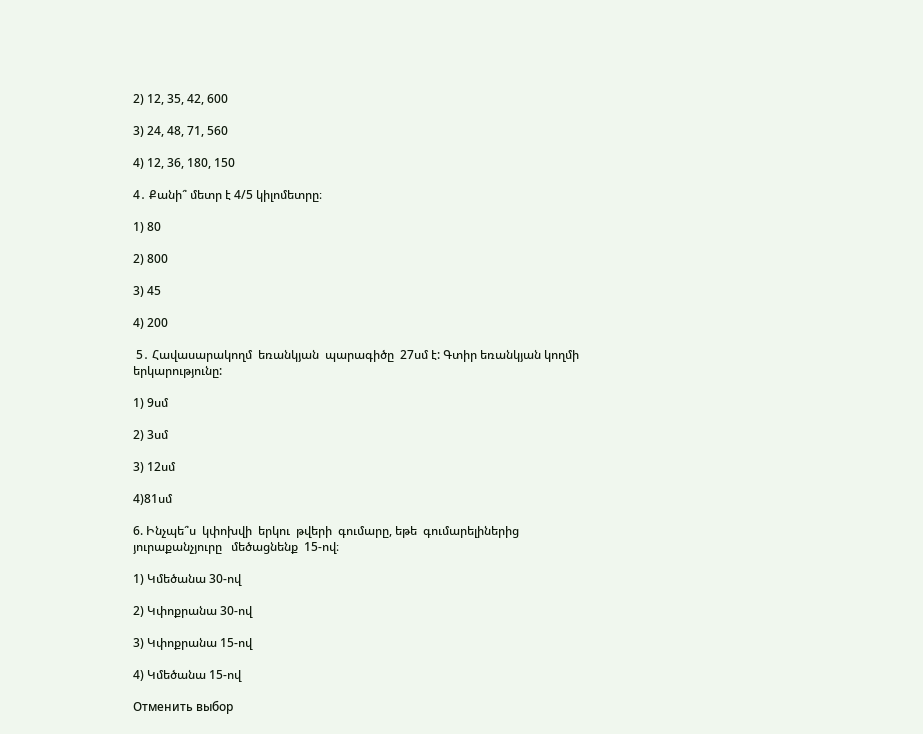2) 12, 35, 42, 600

3) 24, 48, 71, 560

4) 12, 36, 180, 150

4․ Քանի՞ մետր է 4/5 կիլոմետրը։

1) 80

2) 800

3) 45

4) 200

 5․ Հավասարակողմ  եռանկյան  պարագիծը  27սմ է: Գտիր եռանկյան կողմի  երկարությունը:

1) 9սմ

2) 3սմ

3) 12սմ

4)81սմ

6. Ինչպե՞ս  կփոխվի  երկու  թվերի  գումարը, եթե  գումարելիներից յուրաքանչյուրը   մեծացնենք  15-ով։

1) Կմեծանա 30-ով

2) Կփոքրանա 30-ով

3) Կփոքրանա 15-ով

4) Կմեծանա 15-ով

Отменить выбор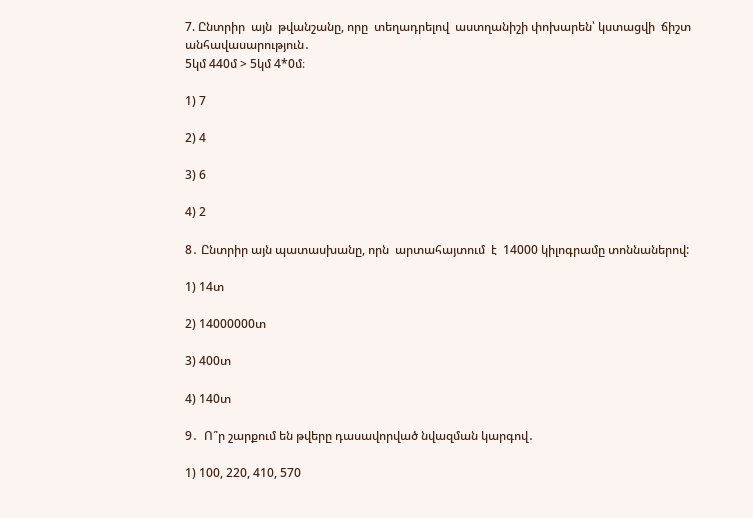7. Ընտրիր  այն  թվանշանը, որը  տեղադրելով  աստղանիշի փոխարեն՝ կստացվի  ճիշտ   անհավասարություն․
5կմ 440մ > 5կմ 4*0մ։

1) 7

2) 4

3) 6

4) 2

8․ Ընտրիր այն պատասխանը, որն  արտահայտում  է  14000 կիլոգրամը տոննաներով:

1) 14տ

2) 14000000տ

3) 400տ

4) 140տ

9․  Ո՞ր շարքում են թվերը դասավորված նվազման կարգով․

1) 100, 220, 410, 570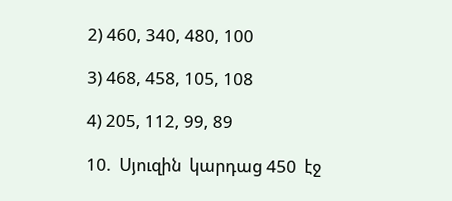2) 460, 340, 480, 100

3) 468, 458, 105, 108

4) 205, 112, 99, 89

10.  Սյուզին  կարդաց 450  էջ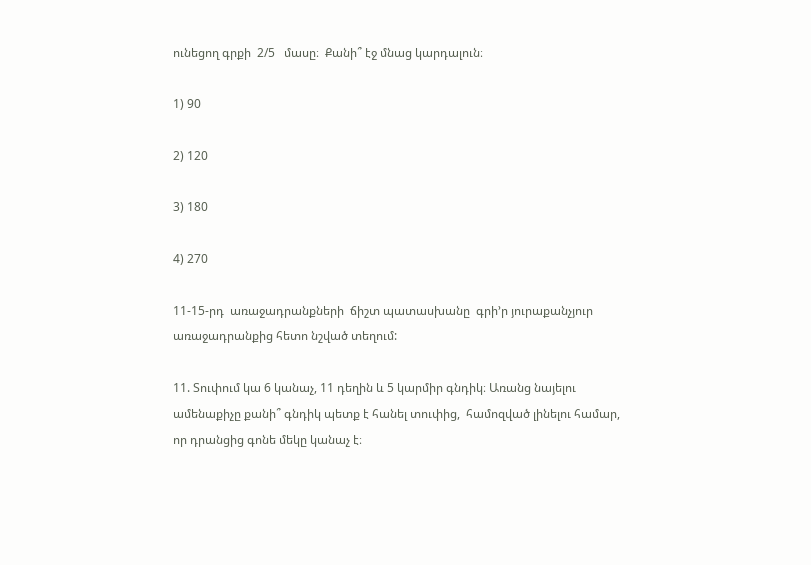ունեցող գրքի  2/5   մասը։  Քանի՞ էջ մնաց կարդալուն։

1) 90

2) 120

3) 180

4) 270

11-15-րդ  առաջադրանքների  ճիշտ պատասխանը  գրի’ր յուրաքանչյուր առաջադրանքից հետո նշված տեղում:

11. Տուփում կա 6 կանաչ, 11 դեղին և 5 կարմիր գնդիկ։ Առանց նայելու ամենաքիչը քանի՞ գնդիկ պետք է հանել տուփից,  համոզված լինելու համար, որ դրանցից գոնե մեկը կանաչ է։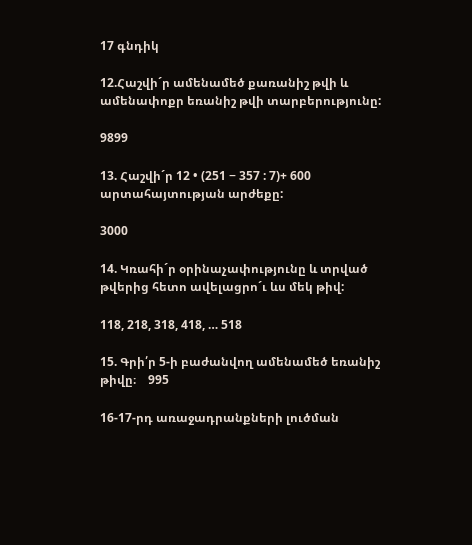17 գնդիկ

12.Հաշվի´ր ամենամեծ քառանիշ թվի և ամենափոքր եռանիշ թվի տարբերությունը:

9899

13. Հաշվի´ր 12 • (251 − 357 : 7)+ 600  արտահայտության արժեքը:

3000

14. Կռահի´ր օրինաչափությունը և տրված թվերից հետո ավելացրո´ւ ևս մեկ թիվ:

118, 218, 318, 418, … 518

15. Գրի՛ր 5-ի բաժանվող ամենամեծ եռանիշ թիվը։    995

16-17-րդ առաջադրանքների լուծման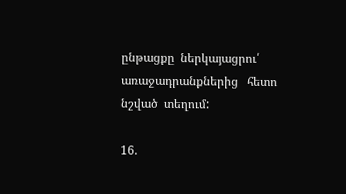ընթացքը  ներկայացրու՛  առաջադրանքներից   հետո   նշված  տեղում:

16.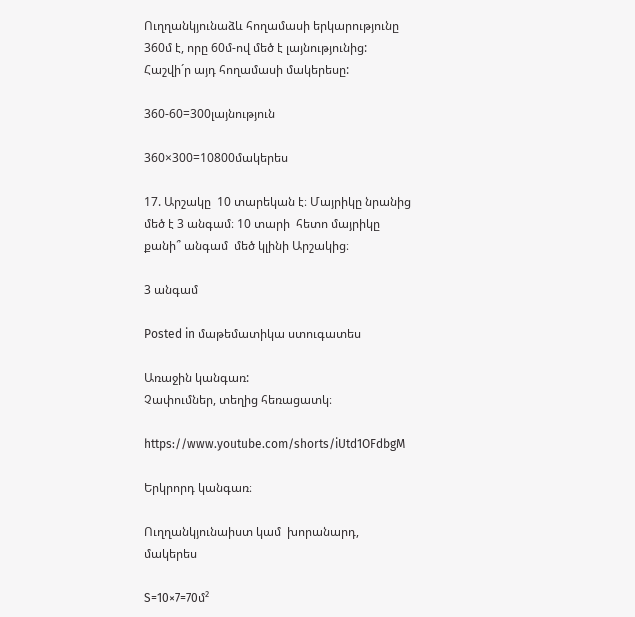Ուղղանկյունաձև հողամասի երկարությունը 360մ է, որը 60մ-ով մեծ է լայնությունից: Հաշվի´ր այդ հողամասի մակերեսը:

360-60=300լայնություն

360×300=10800մակերես

17. Արշակը  10 տարեկան է։ Մայրիկը նրանից մեծ է 3 անգամ։ 10 տարի  հետո մայրիկը քանի՞ անգամ  մեծ կլինի Արշակից։

3 անգամ

Posted in մաթեմատիկա ստուգատես

Առաջին կանգառ:
Չափումներ, տեղից հեռացատկ։

https://www.youtube.com/shorts/iUtd1OFdbgM

Երկրորդ կանգառ։

Ուղղանկյունաիստ կամ  խորանարդ, մակերես

S=10×7=70մ²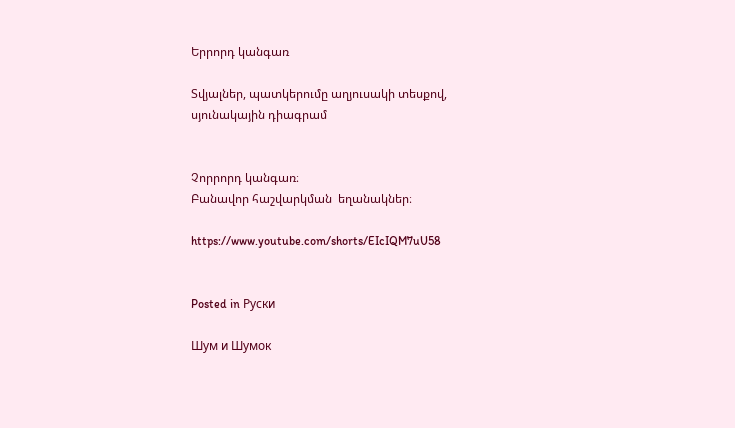Երրորդ կանգառ

Տվյալներ, պատկերումը աղյուսակի տեսքով, սյունակային դիագրամ


Չորրորդ կանգառ։
Բանավոր հաշվարկման  եղանակներ։

https://www.youtube.com/shorts/EIcIQM7uU58


Posted in Руски

Шум и Шумок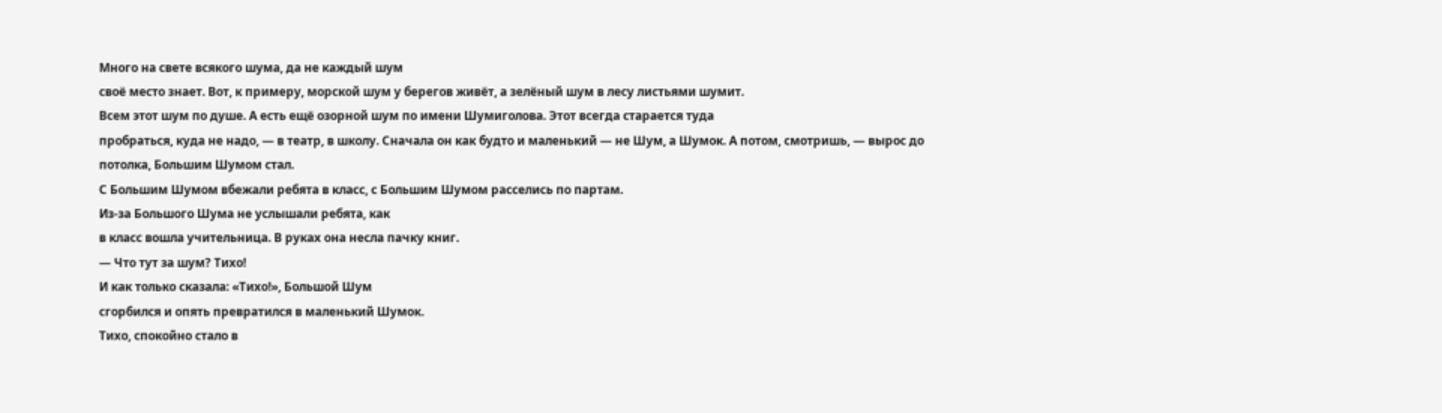Много на свете всякого шума, да не каждый шум
своё место знает. Вот, к примеру, морской шум у берегов живёт, а зелёный шум в лесу листьями шумит.
Всем этот шум по душе. А есть ещё озорной шум по имени Шумиголова. Этот всегда старается туда
пробраться, куда не надо, — в театр, в школу. Сначала он как будто и маленький — не Шум, а Шумок. А потом, смотришь, — вырос до потолка, Большим Шумом стал.
С Большим Шумом вбежали ребята в класс, с Большим Шумом расселись по партам.
Из-за Большого Шума не услышали ребята, как
в класс вошла учительница. В руках она несла пачку книг.
— Что тут за шум? Тихо!
И как только сказала: «Тихо!», Большой Шум
сгорбился и опять превратился в маленький Шумок.
Тихо, спокойно стало в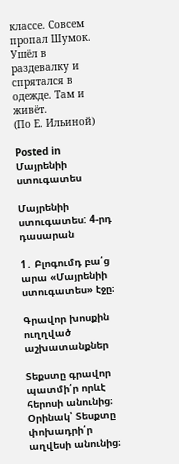классе. Совсем пропал Шумок. Ушёл в раздевалку и спрятался в одежде. Там и живёт.
(По Е. Ильиной)

Posted in Մայրենիի ստուգատես

Մայրենիի ստուգատես: 4-րդ դասարան

1․ Բլոգումդ բա՛ց արա «Մայրենիի ստուգատես» էջը։

Գրավոր խոսքին ուղղված աշխատանքներ

Տեքստը գրավոր պատմի՛ր որևէ հերոսի անունից։
Օրինակ՝ Տեսքտը փոխադրի՛ր աղվեսի անունից։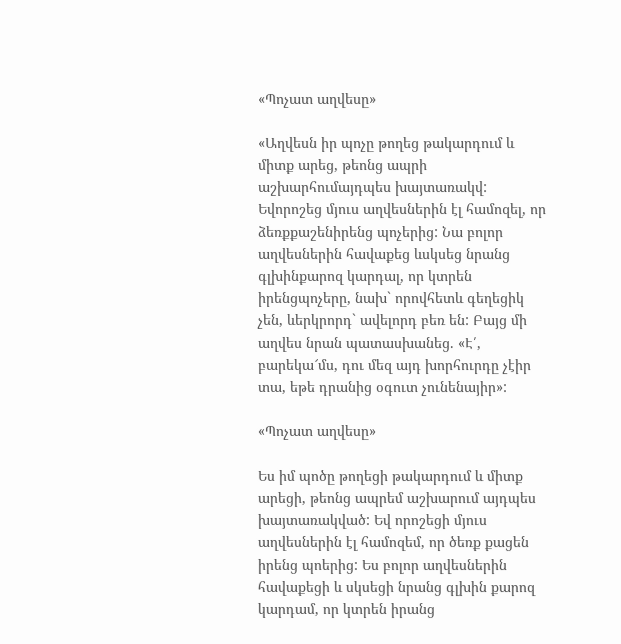«Պոչատ աղվեսը»

«Աղվեսն իր պոչը թողեց թակարդում և միտք արեց, թեոնց ապրի աշխարհումայդպես խայտառակվ: Եվորոշեց մյուս աղվեսներին էլ համոզել, որ ձեռքքաշենիրենց պոչերից: Նա բոլոր աղվեսներին հավաքեց ևսկսեց նրանց գլխինքարոզ կարդալ, որ կտրեն իրենցպոչերը, նախ` որովհետև գեղեցիկ չեն, ևերկրորդ` ավելորդ բեռ են: Բայց մի աղվես նրան պատասխանեց. «Է՛, բարեկա՜մս, դու մեզ այդ խորհուրդը չէիր տա, եթե դրանից օգուտ չունենայիր»:

«Պոչատ աղվեսը»

Ես իմ պոծը թողեցի թակարդում և միտք արեցի, թեոնց ապրեմ աշխարում այդպես խայտառակված: Եվ որոշեցի մյուս աղվեսներին էլ համոզեմ, որ ծեռք քացեն իրենց պոերից: Ես բոլոր աղվեսներին հավաքեցի և սկսեցի նրանց գլխին քարոզ կարդամ, որ կտրեն իրանց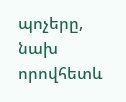պոչերը, նախ որովհետև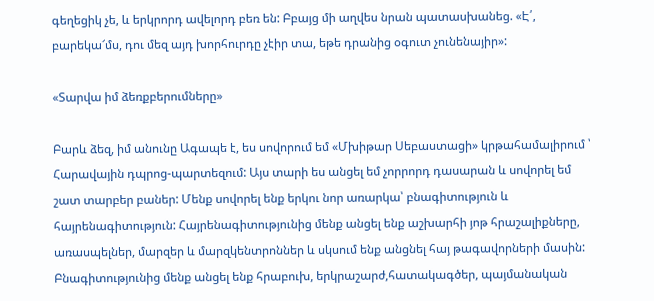գեղեցիկ չե, և երկրորդ ավելորդ բեռ են: Բբայց մի աղվես նրան պատասխանեց. «Է՛, բարեկա՜մս, դու մեզ այդ խորհուրդը չէիր տա, եթե դրանից օգուտ չունենայիր»:

«Տարվա իմ ձեռքբերումները»

Բարև ձեզ, իմ անունը Ագապե է, ես սովորում եմ «Մխիթար Սեբաստացի» կրթահամալիրում ՝ Հարավային դպրոց-պարտեզում: Այս տարի ես անցել եմ չորրորդ դասարան և սովորել եմ շատ տարբեր բաներ: Մենք սովորել ենք երկու նոր առարկա՝ բնագիտություն և հայրենագիտություն: Հայրենագիտությունից մենք անցել ենք աշխարհի յոթ հրաշալիքները, առասպելներ, մարզեր և մարզկենտրոններ և սկսում ենք անցնել հայ թագավորների մասին: Բնագիտությունից մենք անցել ենք հրաբուխ, երկրաշարժ,հատակագծեր, պայմանական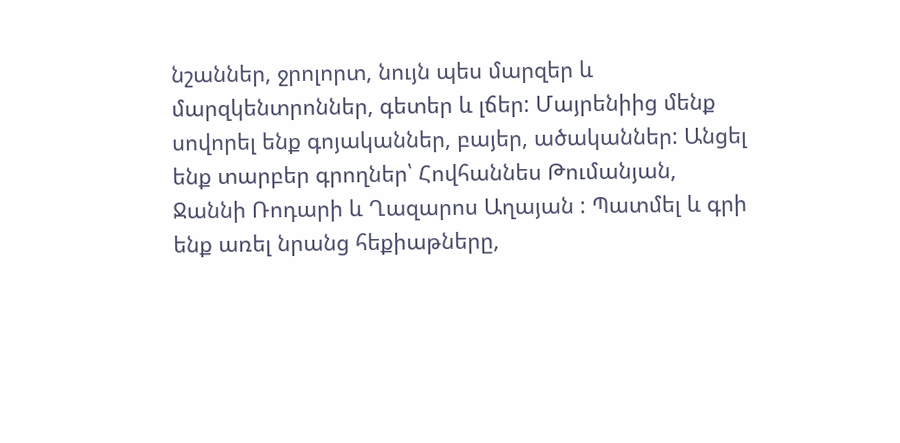նշաններ, ջրոլորտ, նույն պես մարզեր և մարզկենտրոններ, գետեր և լճեր: Մայրենիից մենք սովորել ենք գոյականներ, բայեր, ածականներ: Անցել ենք տարբեր գրողներ՝ Հովհաննես Թումանյան,  Ջաննի Ռոդարի և Ղազարոս Աղայան : Պատմել և գրի ենք առել նրանց հեքիաթները,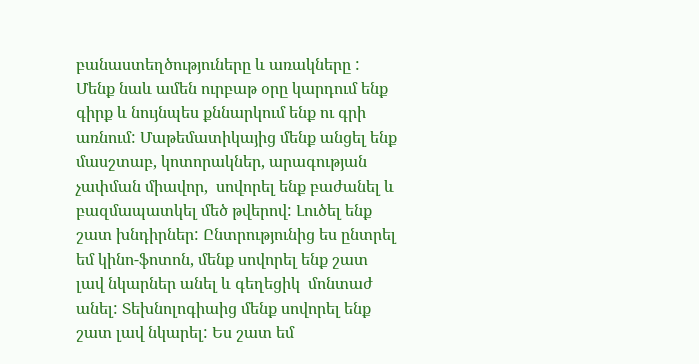բանաստեղծություները և առակները : Մենք նաև ամեն ուրբաթ օրը կարդում ենք գիրք և նույնպես քննարկում ենք ու գրի առնում: Մաթեմատիկայից մենք անցել ենք մասշտաբ, կոտորակներ, արագության չափման միավոր,  սովորել ենք բաժանել և բազմապատկել մեծ թվերով: Լուծել ենք շատ խնդիրներ: Ընտրությունից ես ընտրել եմ կինո-ֆոտոն, մենք սովորել ենք շատ լավ նկարներ անել և գեղեցիկ  մոնտաժ անել: Տեխնոլոգիաից մենք սովորել ենք շատ լավ նկարել: Ես շատ եմ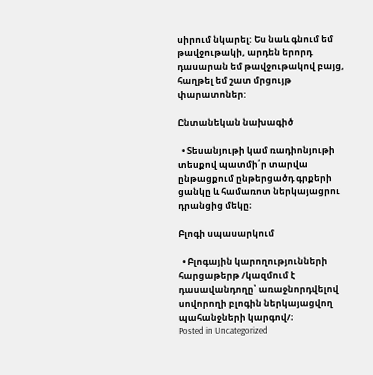սիրում նկարել: Ես նաև գնում եմ թավջութակի, արդեն երորդ դասարան եմ թավջութակով բայց, հաղթել եմ շատ մրցույթ փարատոներ:

Ընտանեկան նախագիծ

  • Տեսանյութի կամ ռադիոնյութի տեսքով պատմի՛ր տարվա ընթացքում ընթերցածդ գրքերի ցանկը և համառոտ ներկայացրու դրանցից մեկը։

Բլոգի սպասարկում

  • Բլոգային կարողությունների հարցաթերթ /կազմում է դասավանդողը՝ առաջնորդվելով սովորողի բլոգին ներկայացվող պահանջների կարգով/։
Posted in Uncategorized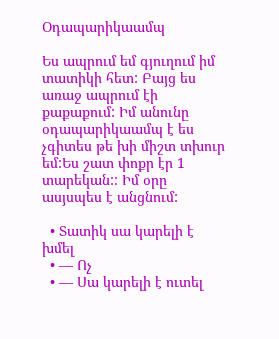Օդապարիկաամպ

Ես ապրում եմ գյուղում իմ տատիկի հետ: Բայց ես առաջ ապրում էի քաքաքում: Իմ անունը օդապարիկաամպ է ես չգիտես թե խի միշտ տխուր եմ:Ես շատ փոքր էր 1 տարեկան:: Իմ օրը ասյսպես է անցնում:

  • Տատիկ սա կարելի է խմել
  • — Ոչ
  • — Սա կարելի է ուտել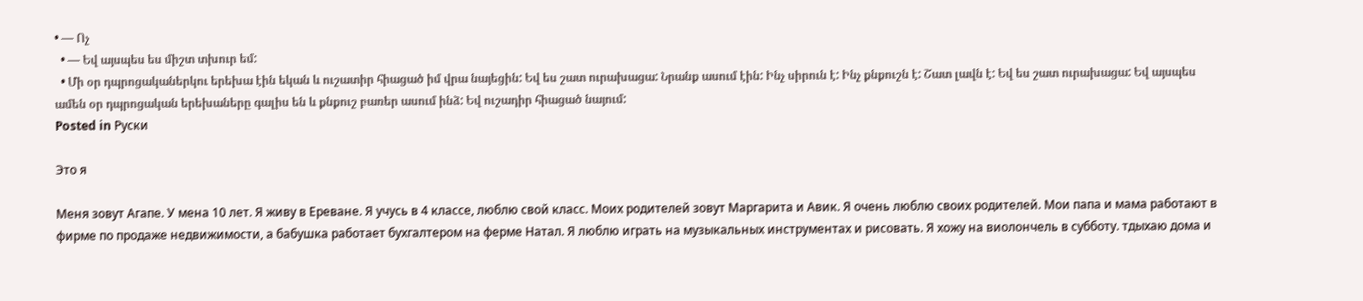• — Ոչ
  • — Եվ այսպես ես միշտ տխուր եմ:
  • Մի օր դպրոցականերկու երեխա էին եկան և ուշատիր հիացած իմ վրա նայեցին: Եվ ես շատ ուրախացա: Նրանք ասում էին: Ինչ սիրուն է: Ինչ քնքուշն է: Շատ լավն է: Եվ ես շատ ուրախացա: Եվ այսպես ամեն օր դպրոցական երեխաները գալիս են և քնքուշ բառեր ասում ինձ: Եվ ուշադիր հիացած նայում:
Posted in Руски

Это я

Меня зовут Агапе. У мена 10 лет. Я живу в Ереване. Я учусь в 4 классе, люблю свой класс. Моих родителей зовут Маргарита и Авик. Я очень люблю своих родителей. Мои папа и мама работают в фирме по продаже недвижимости, а бабушка работает бухгалтером на ферме Натал. Я люблю играть на музыкальных инструментах и рисовать. Я хожу на виолончель в субботу. тдыхаю дома и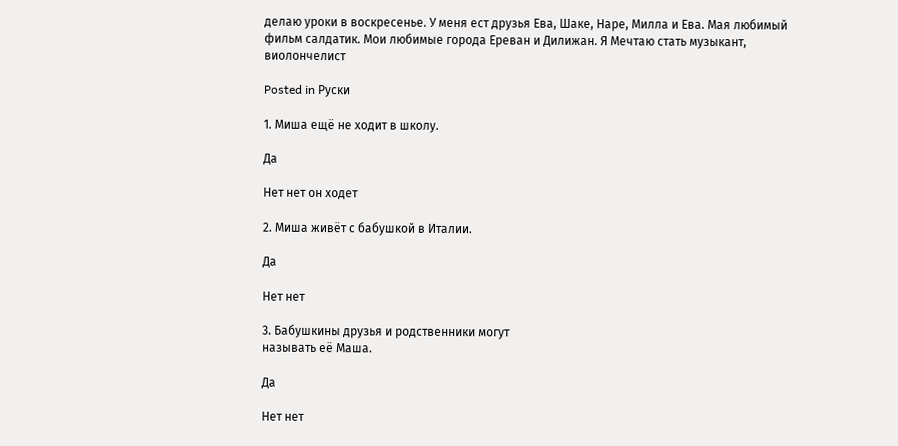делаю уроки в воскресенье. У меня ест друзья Ева, Шаке, Наре, Милла и Ева. Мая любимый фильм салдатик. Мои любимые города Ереван и Дилижан. Я Мечтаю стать музыкант, виолончелист

Posted in Руски

1. Миша ещё не ходит в школу.

Да

Нет нет он ходет

2. Миша живёт с бабушкой в Италии.

Да

Нет нет

3. Бабушкины друзья и родственники могут
называть её Маша.

Да

Нет нет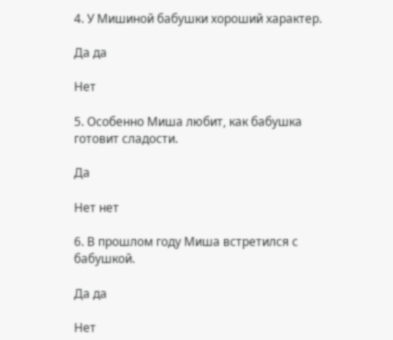4. У Мишиной бабушки хороший характер.

Да да

Нет

5. Особенно Миша любит, как бабушка
готовит сладости.

Да

Нет нет

6. В прошлом году Миша встретился с
бабушкой.

Да да

Нет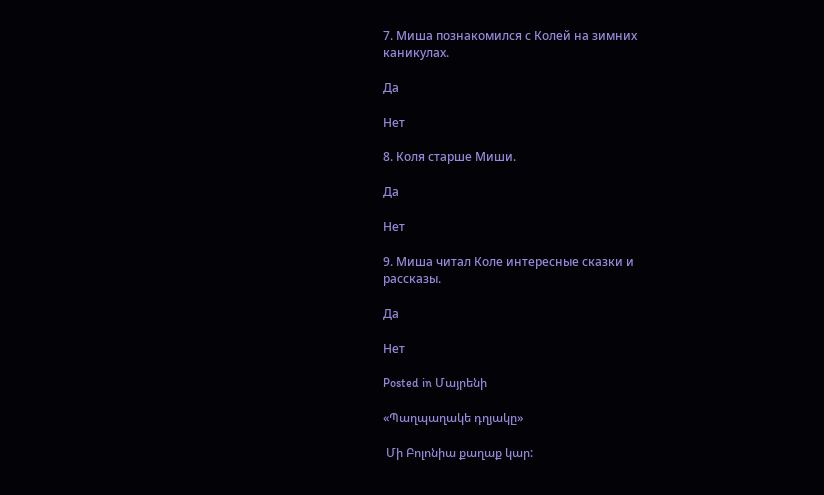7. Миша познакомился с Колей на зимних
каникулах.

Да

Нет

8. Коля старше Миши.

Да

Нет

9. Миша читал Коле интересные сказки и
рассказы.

Да

Нет

Posted in Մայրենի

«Պաղպաղակե դղյակը»

 Մի Բոլոնիա քաղաք կար: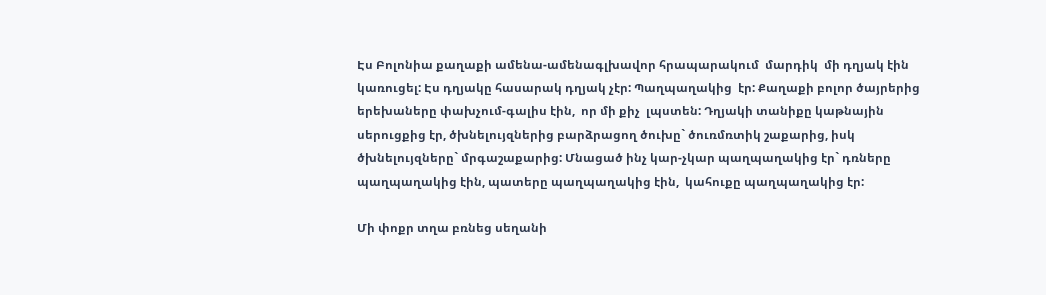Էս Բոլոնիա քաղաքի ամենա-ամենագլխավոր հրապարակում  մարդիկ  մի դղյակ էին կառուցել: Էս դղյակը հասարակ դղյակ չէր: Պաղպաղակից  էր: Քաղաքի բոլոր ծայրերից երեխաները փախչում-գալիս էին,  որ մի քիչ  լպստեն: Դղյակի տանիքը կաթնային սերուցքից էր, ծխնելույզներից բարձրացող ծուխը` ծուռմռտիկ շաքարից, իսկ ծխնելույզները` մրգաշաքարից: Մնացած ինչ կար-չկար պաղպաղակից էր` դռները պաղպաղակից էին, պատերը պաղպաղակից էին,  կահուքը պաղպաղակից էր:

Մի փոքր տղա բռնեց սեղանի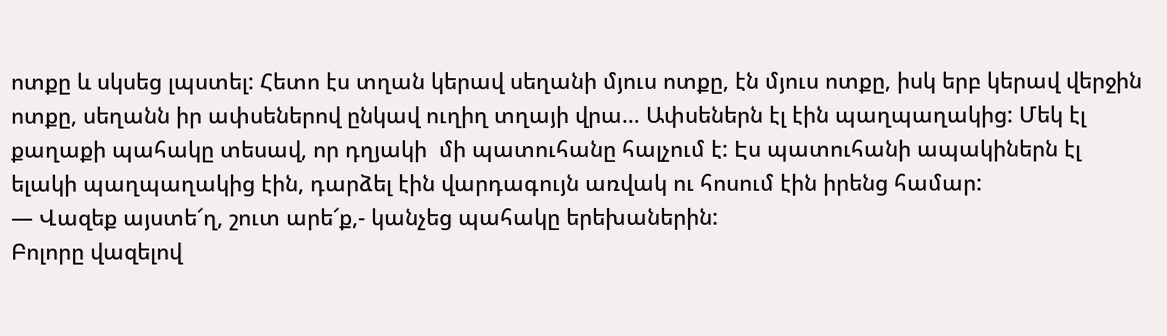ոտքը և սկսեց լպստել: Հետո էս տղան կերավ սեղանի մյուս ոտքը, էն մյուս ոտքը, իսկ երբ կերավ վերջին ոտքը, սեղանն իր ափսեներով ընկավ ուղիղ տղայի վրա… Ափսեներն էլ էին պաղպաղակից: Մեկ էլ քաղաքի պահակը տեսավ, որ դղյակի  մի պատուհանը հալչում է: Էս պատուհանի ապակիներն էլ  ելակի պաղպաղակից էին, դարձել էին վարդագույն առվակ ու հոսում էին իրենց համար:
— Վազեք այստե՜ղ, շուտ արե՜ք,- կանչեց պահակը երեխաներին:
Բոլորը վազելով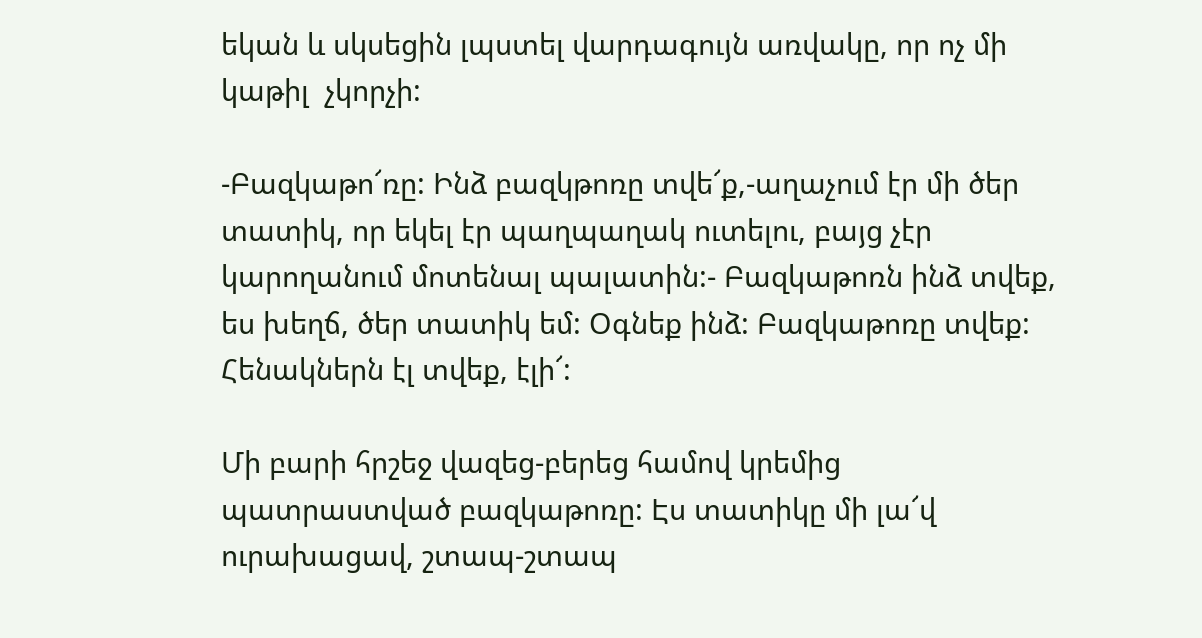եկան և սկսեցին լպստել վարդագույն առվակը, որ ոչ մի կաթիլ  չկորչի:

-Բազկաթո՜ռը: Ինձ բազկթոռը տվե՜ք,-աղաչում էր մի ծեր տատիկ, որ եկել էր պաղպաղակ ուտելու, բայց չէր կարողանում մոտենալ պալատին:- Բազկաթոռն ինձ տվեք, ես խեղճ, ծեր տատիկ եմ: Օգնեք ինձ: Բազկաթոռը տվեք: Հենակներն էլ տվեք, էլի՜:

Մի բարի հրշեջ վազեց-բերեց համով կրեմից պատրաստված բազկաթոռը: Էս տատիկը մի լա՜վ  ուրախացավ, շտապ-շտապ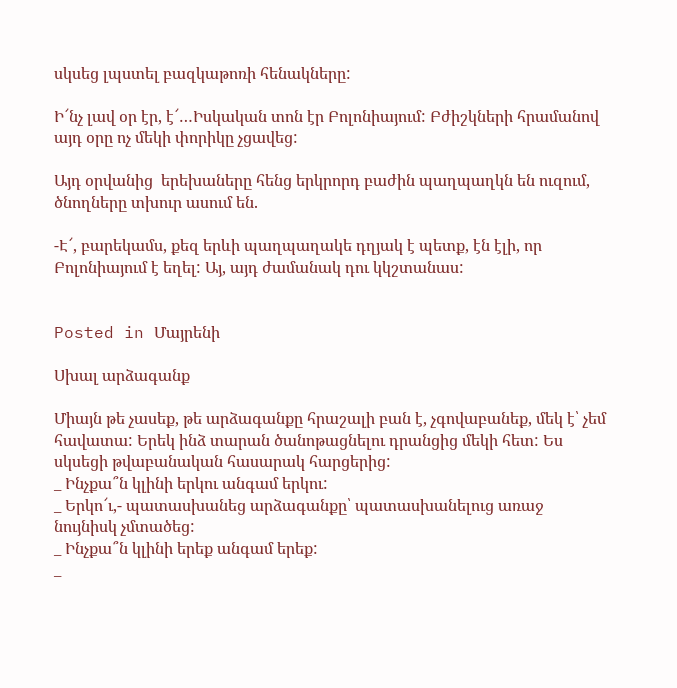սկսեց լպստել բազկաթոռի հենակները:

Ի՜նչ լավ օր էր, է՜…Իսկական տոն էր Բոլոնիայում: Բժիշկների հրամանով այդ օրը ոչ մեկի փորիկը չցավեց:

Այդ օրվանից  երեխաները հենց երկրորդ բաժին պաղպաղկն են ուզում, ծնողները տխուր ասում են.

-Է՜, բարեկամս, քեզ երևի պաղպաղակե դղյակ է պետք, էն էլի, որ Բոլոնիայում է եղել: Այ, այդ ժամանակ դու կկշտանաս:


Posted in Մայրենի

Սխալ արձագանք

Միայն թե չասեք, թե արձագանքը հրաշալի բան է, չգովաբանեք, մեկ է՝ չեմ հավատա: Երեկ ինձ տարան ծանոթացնելու դրանցից մեկի հետ: Ես սկսեցի թվաբանական հասարակ հարցերից:
_ Ինչքա՞ն կլինի երկու անգամ երկու:
_ Երկո՜ւ,- պատասխանեց արձագանքը՝ պատասխանելուց առաջ նույնիսկ չմտածեց:
_ Ինչքա՞ն կլինի երեք անգամ երեք:
_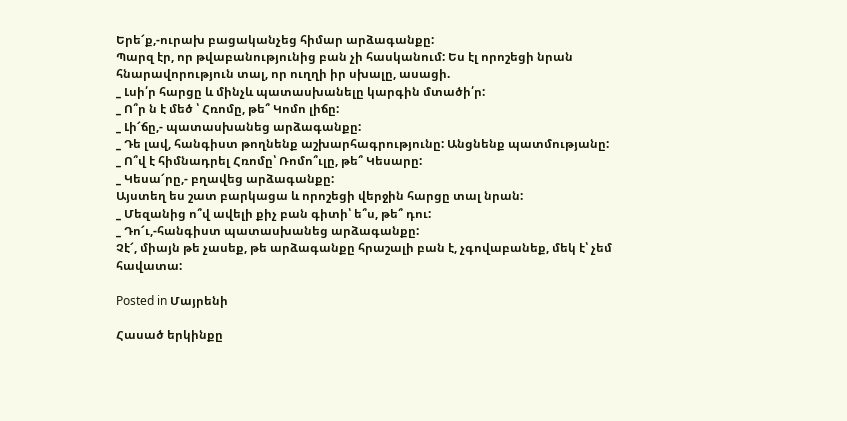Երե՜ք,-ուրախ բացականչեց հիմար արձագանքը:
Պարզ էր, որ թվաբանությունից բան չի հասկանում: Ես էլ որոշեցի նրան հնարավորություն տալ, որ ուղղի իր սխալը, ասացի.
_ Լսի՛ր հարցը և մինչև պատասխանելը կարգին մտածի՛ր:
_ Ո՞ր ն է մեծ ՝ Հռոմը, թե՞ Կոմո լիճը:
_ Լի՜ճը,- պատասխանեց արձագանքը:
_ Դե լավ, հանգիստ թողնենք աշխարհագրությունը: Անցնենք պատմությանը:
_ Ո՞վ է հիմնադրել Հռոմը՝ Ռոմո՞ւլը, թե՞ Կեսարը:
_ Կեսա՜րը,- բղավեց արձագանքը:
Այստեղ ես շատ բարկացա և որոշեցի վերջին հարցը տալ նրան:
_ Մեզանից ո՞վ ավելի քիչ բան գիտի՝ ե՞ս, թե՞ դու:
_ Դո՜ւ,-հանգիստ պատասխանեց արձագանքը:
Չէ՜, միայն թե չասեք, թե արձագանքը հրաշալի բան է, չգովաբանեք, մեկ է՝ չեմ հավատա:

Posted in Մայրենի

Հասած երկինքը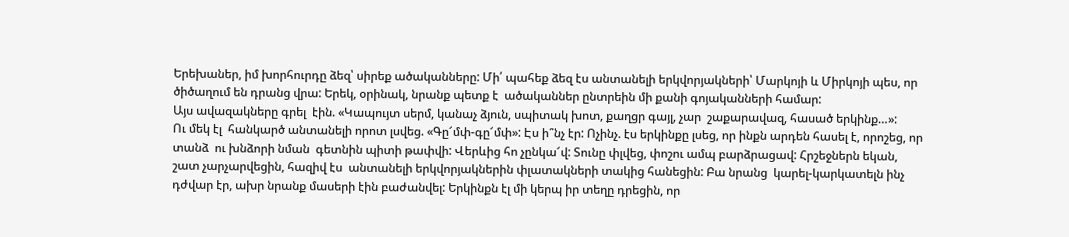Երեխաներ, իմ խորհուրդը ձեզ՝ սիրեք ածականները: Մի՛ պահեք ձեզ էս անտանելի երկվորյակների՝ Մարկոյի և Միրկոյի պես, որ ծիծաղում են դրանց վրա: Երեկ, օրինակ, նրանք պետք է  ածականներ ընտրեին մի քանի գոյականների համար:
Այս ավազակները գրել  էին. «Կապույտ սերմ, կանաչ ձյուն, սպիտակ խոտ, քաղցր գայլ, չար  շաքարավազ, հասած երկինք…»:
Ու մեկ էլ  հանկարծ անտանելի որոտ լսվեց. «Գը՜մփ-գը՜մփ»: Էս ի՞նչ էր: Ոչինչ. էս երկինքը լսեց, որ ինքն արդեն հասել է, որոշեց, որ տանձ  ու խնձորի նման  գետնին պիտի թափվի: Վերևից հո չընկա՜վ: Տունը փլվեց, փոշու ամպ բարձրացավ: Հրշեջներն եկան, շատ չարչարվեցին, հազիվ էս  անտանելի երկվորյակներին փլատակների տակից հանեցին: Բա նրանց  կարել-կարկատելն ինչ դժվար էր, ախր նրանք մասերի էին բաժանվել: Երկինքն էլ մի կերպ իր տեղը դրեցին, որ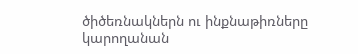ծիծեռնակներն ու ինքնաթիռները  կարողանան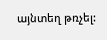այնտեղ թռչել: